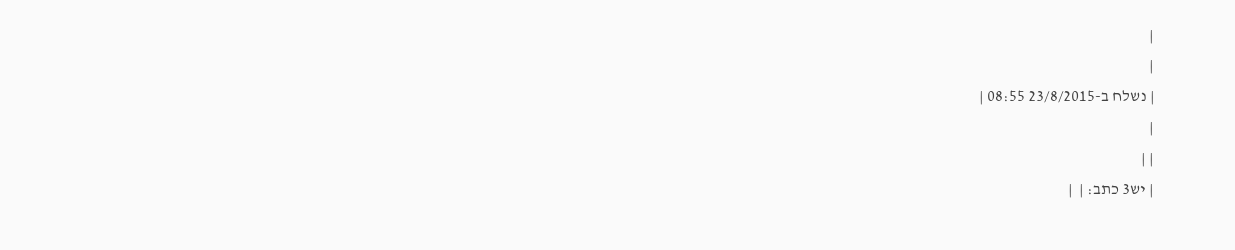|
|
| נשלח ב-23/8/2015 08:55 |
|
| |
| יש3 כתב: |  |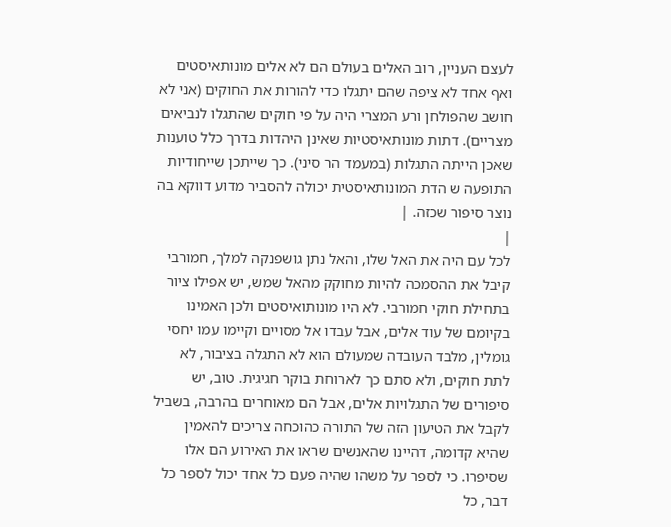לעצם העניין, רוב האלים בעולם הם לא אלים מונותאיסטים ואף אחד לא ציפה שהם יתגלו כדי להורות את החוקים (אני לא חושב שהפולחן ורע המצרי היה על פי חוקים שהתגלו לנביאים מצריים). דתות מונותאיסטיות שאינן היהדות בדרך כלל טוענות שאכן הייתה התגלות (במעמד הר סיני). כך שייתכן שייחודיות התופעה ש הדת המונותאיסטית יכולה להסביר מדוע דווקא בה נוצר סיפור שכזה. |
|
לכל עם היה את האל שלו, והאל נתן גושפנקה למלך, חמורבי קיבל את ההסמכה להיות מחוקק מהאל שמש, יש אפילו ציור בתחילת חוקי חמורבי. לא היו מונותואיסטים ולכן האמינו בקיומם של עוד אלים, אבל עבדו אל מסויים וקיימו עמו יחסי גומלין, מלבד העובדה שמעולם הוא לא התגלה בציבור, לא לתת חוקים, ולא סתם כך לארוחת בוקר חגיגית. טוב, יש סיפורים של התגלויות אלים, אבל הם מאוחרים בהרבה, בשביל לקבל את הטיעון הזה של התורה כהוכחה צריכים להאמין שהיא קדומה, דהיינו שהאנשים שראו את האירוע הם אלו שסיפרו. כי לספר על משהו שהיה פעם כל אחד יכול לספר כל דבר, כל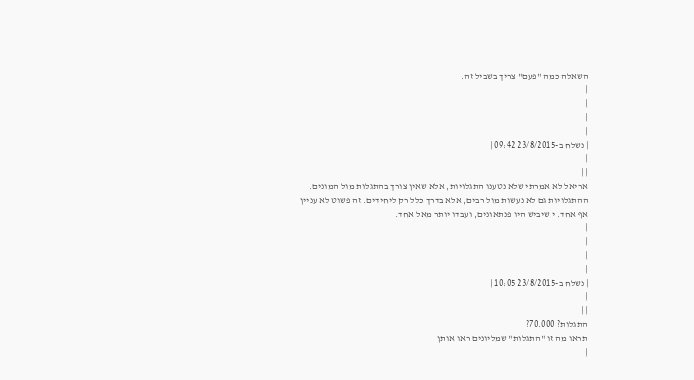השאלה כמה "פעם" צריך בשביל זה.
|
|
|
|
| נשלח ב-23/8/2015 09:42 |
|
| |
אריאל לא אמרתי שלא נטענו התגלויות, אלא שאין צורך בהתגלות מול המונים. ההתגלויות גם לא נעשות מול רבים, אלא בדרך כלל רק ליחידים. זה פשוט לא עניין אף אחד. י שיביש היו פנתאונים, ועבדו יותר מאל אחד.
|
|
|
|
| נשלח ב-23/8/2015 10:05 |
|
| |
התגלות? 70.000?
תראו מה זו "התגלות" שמליונים ראו אותן
|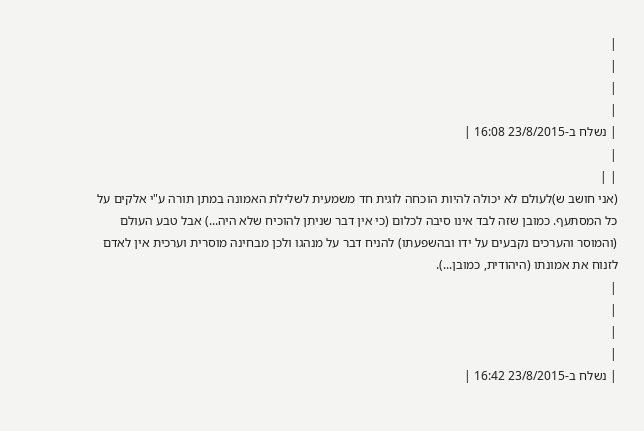|
|
|
|
| נשלח ב-23/8/2015 16:08 |
|
| |
(אני חושב ש)לעולם לא יכולה להיות הוכחה לוגית חד משמעית לשלילת האמונה במתן תורה ע"י אלקים על כל המסתעף. כמובן שזה לבד אינו סיבה לכלום (כי אין דבר שניתן להוכיח שלא היה...) אבל טבע העולם (והמוסר והערכים נקבעים על ידו ובהשפעתו) להניח דבר על מנהגו ולכן מבחינה מוסרית וערכית אין לאדם לזנוח את אמונתו (היהודית, כמובן...).
|
|
|
|
| נשלח ב-23/8/2015 16:42 |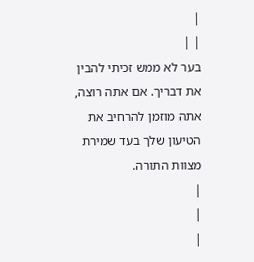|
| |
בער לא ממש זכיתי להבין את דבריך. אם אתה רוצה, אתה מוזמן להרחיב את הטיעון שלך בעד שמירת מצוות התורה.
|
|
|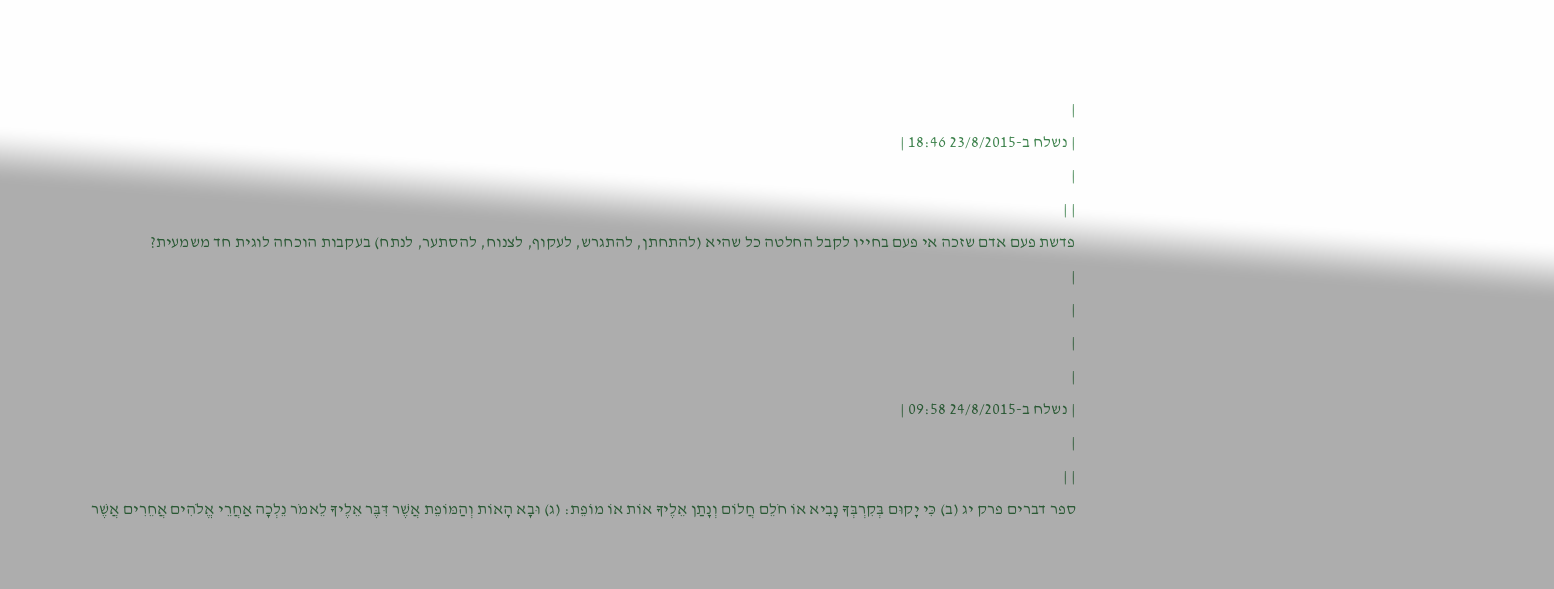|
| נשלח ב-23/8/2015 18:46 |
|
| |
פדשת פעם אדם שזכה אי פעם בחייו לקבל החלטה כל שהיא (להתחתן, להתגרש, לעקוף, לצנוח, להסתער, לנתח) בעקבות הוכחה לוגית חד משמעית?
|
|
|
|
| נשלח ב-24/8/2015 09:58 |
|
| |
ספר דברים פרק יג (ב) כִּי יָקוּם בְּקִרְבְּךָ נָבִיא אוֹ חֹלֵם חֲלוֹם וְנָתַן אֵלֶיךָ אוֹת אוֹ מוֹפֵת: (ג) וּבָא הָאוֹת וְהַמּוֹפֵת אֲשֶׁר דִּבֶּר אֵלֶיךָ לֵאמֹר נֵלְכָה אַחֲרֵי אֱלֹהִים אֲחֵרִים אֲשֶׁר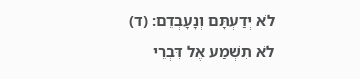לֹא יְדַעְתָּם וְנָעָבְדֵם: (ד) לֹא תִשְׁמַע אֶל דִּבְרֵי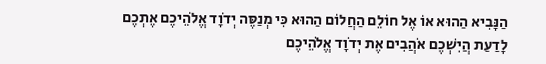הַנָּבִיא הַהוּא אוֹ אֶל חוֹלֵם הַחֲלוֹם הַהוּא כִּי מְנַסֶּה יְדֹוָד אֱלֹהֵיכֶם אֶתְכֶם לָדַעַת הֲיִשְׁכֶם אֹהֲבִים אֶת יְדֹוָד אֱלֹהֵיכֶם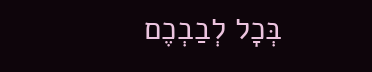בְּכָל לְבַבְכֶם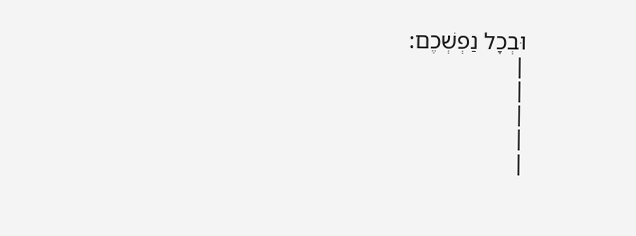וּבְכָל נַפְשְׁכֶם:
|
|
|
|
|